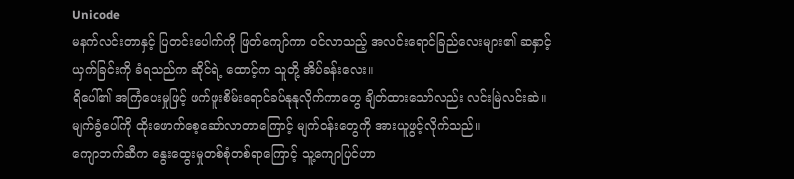Unicode
မနက်လင်းတာနှင့် ပြတင်းပေါက်ကို ဖြတ်ကျော်ကာ ဝင်လာသည့် အလင်းရောင်ခြည်လေးများ၏ ဆနှာင့်ယှက်ခြင်းကို ခံရသည်က ဆိုင်ရဲ့ ထောင့်က သူတို့ အိပ်ခန်းလေး။
ရိပေါ်၏ အကြံပေးမှုဖြင့် ဖက်ဖူးစိမ်းရောင်ခပ်နုနုလိုက်ကာတွေ ချိတ်ထားသော်လည်း လင်းမြဲလင်းဆဲ။
မျက်ခွံပေါ်ကို ထိုးဖောက်စေ့ဆော်လာတာကြောင့် မျက်ဝန်းတွေကို အားယူဖွင့်လိုက်သည်။
ကျောဘက်ဆီက နွေးထွေးမှုတစ်စုံတစ်ရာကြောင့် သူ့ကျောပြင်ဟာ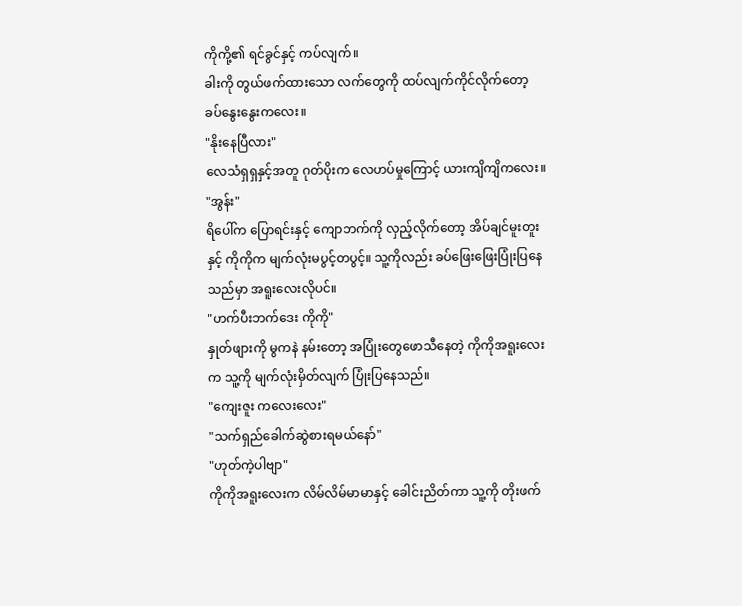ကိုကို့၏ ရင်ခွင်နှင့် ကပ်လျက်။
ခါးကို တွယ်ဖက်ထားသော လက်တွေကို ထပ်လျက်ကိုင်လိုက်တော့ ခပ်နွေးနွေးကလေး။
"နိုးနေပြီလား"
လေသံရှရှနှင့်အတူ ဂုတ်ပိုးက လေဟပ်မှုကြောင့် ယားကျိကျိကလေး။
"အွန်း"
ရိပေါ်က ပြောရင်းနှင့် ကျောဘက်ကို လှည့်လိုက်တော့ အိပ်ချင်မူးတူးနှင့် ကိုကိုက မျက်လုံးမပွင့်တပွင့်။ သူ့ကိုလည်း ခပ်ဖြေးဖြေးပြုံးပြနေသည်မှာ အရူးလေးလိုပင်။
"ဟက်ပီးဘက်ဒေး ကိုကို"
နှုတ်ဖျားကို မွကနဲ နမ်းတော့ အပြုံးတွေဖောသီနေတဲ့ ကိုကိုအရူးလေးက သူ့ကို မျက်လုံးမှိတ်လျက် ပြုံးပြနေသည်။
"ကျေးဇူး ကလေးလေး"
"သက်ရှည်ခေါက်ဆွဲစားရမယ်နော်"
"ဟုတ်ကဲ့ပါဗျာ"
ကိုကိုအရူးလေးက လိမ်လိမ်မာမာနှင့် ခေါင်းညိတ်ကာ သူ့ကို တိုးဖက်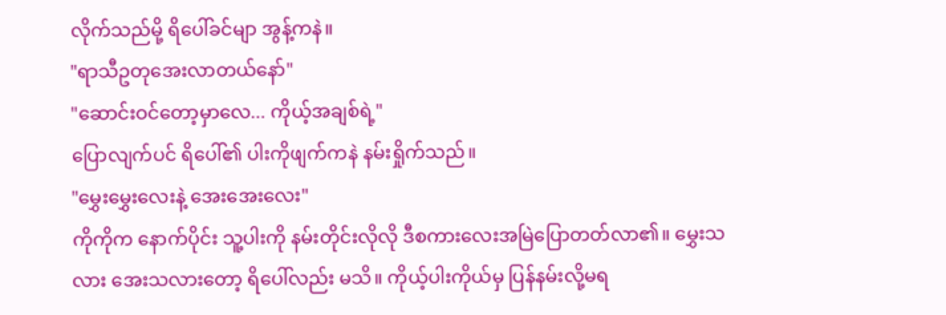လိုက်သည်မို့ ရိပေါ်ခင်မျာ အွန့်ကနဲ။
"ရာသီဥတုအေးလာတယ်နော်"
"ဆောင်းဝင်တော့မှာလေ... ကိုယ့်အချစ်ရဲ့"
ပြောလျက်ပင် ရိပေါ်၏ ပါးကိုဖျက်ကနဲ နမ်းရှိုက်သည်။
"မွှေးမွှေးလေးနဲ့ အေးအေးလေး"
ကိုကိုက နောက်ပိုင်း သူ့ပါးကို နမ်းတိုင်းလိုလို ဒီစကားလေးအမြဲပြောတတ်လာ၏။ မွှေးသလား အေးသလားတော့ ရိပေါ်လည်း မသိ။ ကိုယ့်ပါးကိုယ်မှ ပြန်နမ်းလို့မရ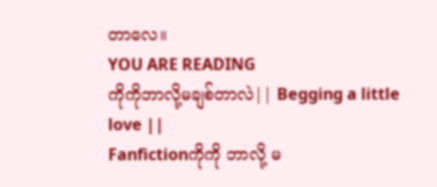တာလေ။
YOU ARE READING
ကိုကိုဘာလို့မချစ်တာလဲ|| Begging a little love ||
Fanfictionကိုကို ဘာလို့ မ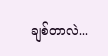ချစ်တာလဲ...